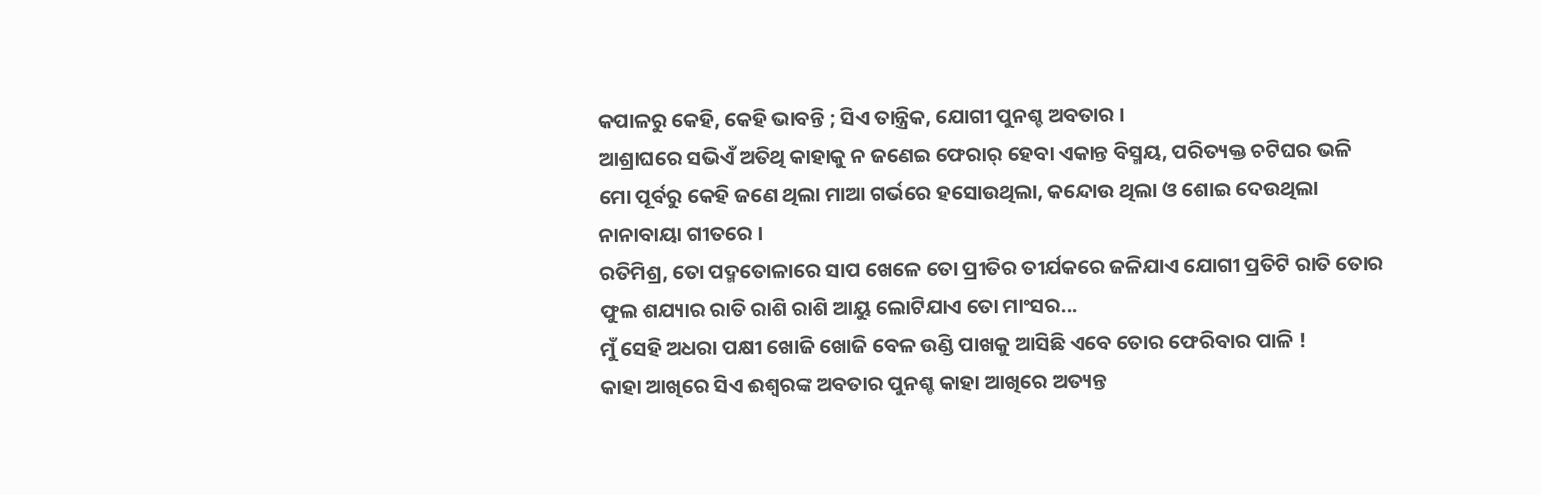କପାଳରୁ କେହି, କେହି ଭାବନ୍ତି ; ସିଏ ତାନ୍ତ୍ରିକ, ଯୋଗୀ ପୁନଶ୍ଚ ଅବତାର ।
ଆଶ୍ରାଘରେ ସଭିଏଁ ଅତିଥି କାହାକୁ ନ ଜଣେଇ ଫେରାର୍ ହେବା ଏକାନ୍ତ ବିସ୍ମୟ, ପରିତ୍ୟକ୍ତ ଚଟିଘର ଭଳି
ମୋ ପୂର୍ବରୁ କେହି ଜଣେ ଥିଲା ମାଆ ଗର୍ଭରେ ହସୋଉଥିଲା, କନ୍ଦୋଉ ଥିଲା ଓ ଶୋଇ ଦେଉଥିଲା ନାନାବାୟା ଗୀତରେ ।
ରତିମିଶ୍ର, ତୋ ପଦ୍ମତୋଳାରେ ସାପ ଖେଳେ ତୋ ପ୍ରୀତିର ତୀର୍ଯକରେ ଜଳିଯାଏ ଯୋଗୀ ପ୍ରତିଟି ରାତି ତୋର ଫୁଲ ଶଯ୍ୟାର ରାତି ରାଶି ରାଶି ଆୟୁ ଲୋଟିଯାଏ ତୋ ମାଂସର...
ମୁଁ ସେହି ଅଧରା ପକ୍ଷୀ ଖୋଜି ଖୋଜି ବେଳ ଉଣ୍ଡି ପାଖକୁ ଆସିଛି ଏବେ ତୋର ଫେରିବାର ପାଳି !
କାହା ଆଖିରେ ସିଏ ଈଶ୍ୱରଙ୍କ ଅବତାର ପୁନଶ୍ଚ କାହା ଆଖିରେ ଅତ୍ୟନ୍ତ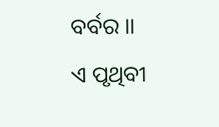ବର୍ବର ।।
ଏ ପୃଥିବୀ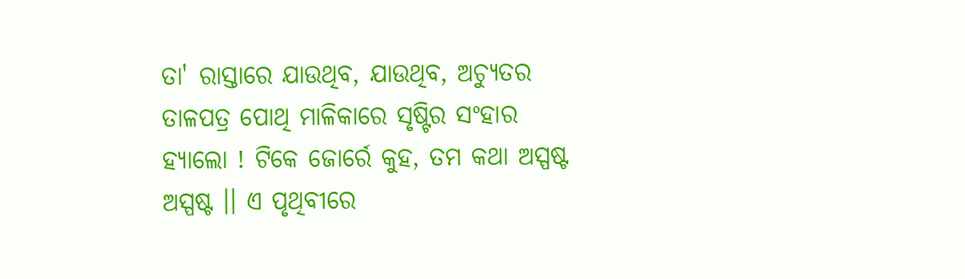ତା' ରାସ୍ତାରେ ଯାଉଥିବ, ଯାଉଥିବ, ଅଚ୍ୟୁତର ତାଳପତ୍ର ପୋଥି ମାଳିକାରେ ସୃଷ୍ଟିର ସଂହାର
ହ୍ୟାଲୋ ! ଟିକେ ଜୋର୍ରେ କୁହ, ତମ କଥା ଅସ୍ପଷ୍ଟ ଅସ୍ପଷ୍ଟ ।। ଏ ପୃଥିବୀରେ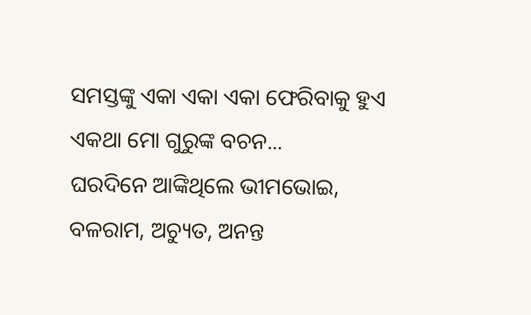ସମସ୍ତଙ୍କୁ ଏକା ଏକା ଏକା ଫେରିବାକୁ ହୁଏ ଏକଥା ମୋ ଗୁରୁଙ୍କ ବଚନ...
ଘରଦିନେ ଆଙ୍କିଥିଲେ ଭୀମଭୋଇ, ବଳରାମ, ଅଚ୍ୟୁତ, ଅନନ୍ତ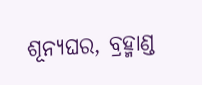ଶୂନ୍ୟଘର, ବ୍ରହ୍ମାଣ୍ଡ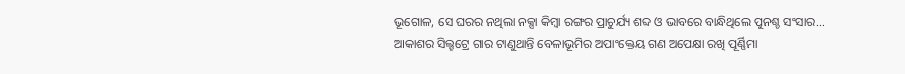ଭୂଗୋଳ, ସେ ଘରର ନଥିଲା ନକ୍ସା କିମ୍ୱା ରଙ୍ଗର ପ୍ରାଚୁର୍ଯ୍ୟ ଶବ୍ଦ ଓ ଭାବରେ ବାନ୍ଧିଥିଲେ ପୁନଶ୍ଚ ସଂସାର...
ଆକାଶର ସିଲ୍ହଟ୍ରେ ଗାର ଟାଣୁଥାନ୍ତି ବେଳାଭୂମିର ଅପାଂକ୍ତେୟ ଗଣ ଅପେକ୍ଷା ରଖି ପୂର୍ଣ୍ଣିମା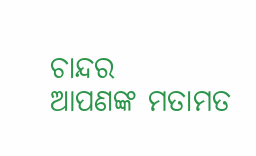ଚାନ୍ଦର
ଆପଣଙ୍କ ମତାମତ